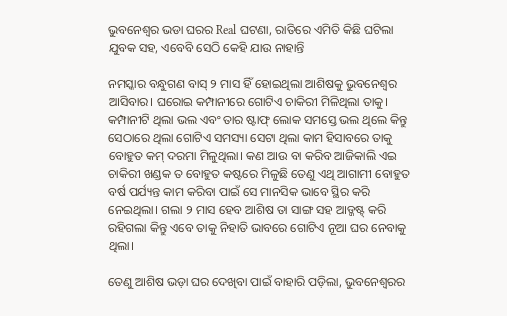ଭୁବନେଶ୍ୱର ଭଡା ଘରର Real ଘଟଣା, ରାତିରେ ଏମିତି କିଛି ଘଟିଲା ଯୁବକ ସହ, ଏବେବି ସେଠି କେହି ଯାଉ ନାହାନ୍ତି

ନମସ୍କାର ବନ୍ଧୁଗଣ ବାସ୍ ୨ ମାସ ହିଁ ହୋଇଥିଲା ଆଶିଷକୁ ଭୁବନେଶ୍ୱର ଆସିବାର। ଘରୋଇ କମ୍ପାନୀରେ ଗୋଟିଏ ଚାକିରୀ ମିଳିଥିଲା ତାକୁ। କମ୍ପାନୀଟି ଥିଲା ଭଲ ଏବଂ ତାର ଷ୍ଟାଫ୍ ଲୋକ ସମସ୍ତେ ଭଲ ଥିଲେ କିନ୍ତୁ ସେଠାରେ ଥିଲା ଗୋଟିଏ ସମସ୍ୟା ସେଟା ଥିଲା କାମ ହିସାବରେ ତାକୁ ବୋହୁତ କମ୍ ଦରମା ମିଳୁଥିଲା। କଣ ଆଉ ବା କରିବ ଆଜିକାଲି ଏଇ ଚାକିରୀ ଖଣ୍ଡକ ତ ବୋହୁତ କଷ୍ଟରେ ମିଳୁଛି ତେଣୁ ଏଥି ଆଗାମୀ ବୋହୁତ ବର୍ଷ ପର୍ଯ୍ୟନ୍ତ କାମ କରିବା ପାଇଁ ସେ ମାନସିକ ଭାବେ ସ୍ଥିର କରି ନେଇଥିଲା। ଗଲା ୨ ମାସ ହେବ ଆଶିଷ ତା ସାଙ୍ଗ ସହ ଆଡ୍ଜଷ୍ଟ୍ କରି ରହିଗଲା କିନ୍ତୁ ଏବେ ତାକୁ ନିହାତି ଭାବରେ ଗୋଟିଏ ନୂଆ ଘର ନେବାକୁ ଥିଲା।

ତେଣୁ ଆଶିଷ ଭଡ଼ା ଘର ଦେଖିବା ପାଇଁ ବାହାରି ପଡ଼ିଲା, ଭୁବନେଶ୍ୱରର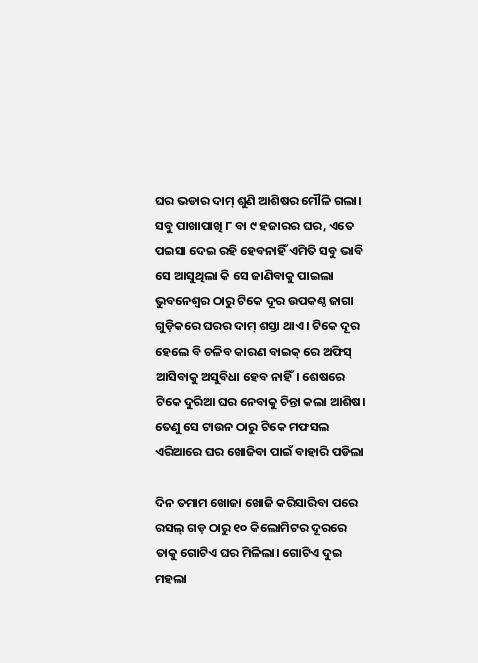ଘର ଭଡାର ଦାମ୍ ଶୁଣି ଆଶିଷର ମୌଳି ଗଲା। ସବୁ ପାଖାପାଖି ୮ ବା ୯ ହଜାରର ଘର, ଏତେ ପଇସା ଦେଇ ରହି ହେବନାହିଁ ଏମିତି ସବୁ ଭାବି ସେ ଆସୁଥିଲା କି ସେ ଜାଣିବାକୁ ପାଇଲା ଭୁବନେଶ୍ୱର ଠାରୁ ଟିକେ ଦୂର ଉପକଣ୍ଠ ଜାଗା ଗୁଡ଼ିକରେ ଘରର ଦାମ୍ ଶସ୍ତା ଥାଏ। ଟିକେ ଦୂର ହେଲେ ବି ଚଳିବ କାରଣ ବାଇକ୍ ରେ ଅଫିସ୍ ଆସିବାକୁ ଅସୁବିଧା ହେବ ନାହିଁ। ଶେଷରେ ଟିକେ ଦୁରିଆ ଘର ନେବାକୁ ଚିନ୍ତା କଲା ଆଶିଷ। ତେଣୁ ସେ ଟାଉନ ଠାରୁ ଟିକେ ମଫସଲ ଏରିଆରେ ଘର ଖୋଜିବା ପାଇଁ ବାହାରି ପଡିଲା

ଦିନ ତମାମ ଖୋଜା ଖୋଜି କରିସାରିବା ପରେ ରସଲ୍ ଗଡ଼ ଠାରୁ ୧୦ କିଲୋମିଟର ଦୂରରେ ତାକୁ ଗୋଟିଏ ଘର ମିଳିଲା। ଗୋଟିଏ ଦୁଇ ମହଲା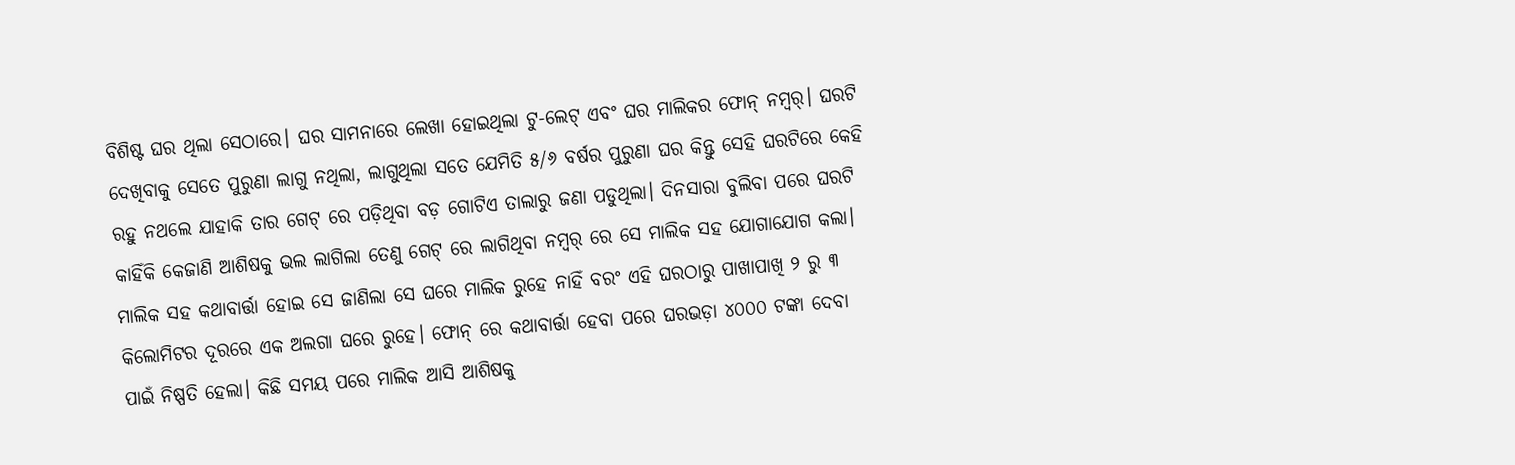ବିଶିଷ୍ଟ ଘର ଥିଲା ସେଠାରେ। ଘର ସାମନାରେ ଲେଖା ହୋଇଥିଲା ଟୁ-ଲେଟ୍ ଏବଂ ଘର ମାଲିକର ଫୋନ୍ ନମ୍ୱର୍। ଘରଟି ଦେଖିବାକୁ ସେତେ ପୁରୁଣା ଲାଗୁ ନଥିଲା, ଲାଗୁଥିଲା ସତେ ଯେମିତି ୫/୬ ବର୍ଷର ପୁରୁଣା ଘର କିନ୍ତୁ ସେହି ଘରଟିରେ କେହି ରହୁ ନଥଲେ ଯାହାକି ତାର ଗେଟ୍ ରେ ପଡ଼ିଥିବା ବଡ଼ ଗୋଟିଏ ତାଲାରୁ ଜଣା ପଡୁଥିଲା। ଦିନସାରା ବୁଲିବା ପରେ ଘରଟି କାହିଁକି କେଜାଣି ଆଶିଷକୁ ଭଲ ଲାଗିଲା ତେଣୁ ଗେଟ୍ ରେ ଲାଗିଥିବା ନମ୍ୱର୍ ରେ ସେ ମାଲିକ ସହ ଯୋଗାଯୋଗ କଲା। ମାଲିକ ସହ କଥାବାର୍ତ୍ତା ହୋଇ ସେ ଜାଣିଲା ସେ ଘରେ ମାଲିକ ରୁହେ ନାହିଁ ବରଂ ଏହି ଘରଠାରୁ ପାଖାପାଖି ୨ ରୁ ୩ କିଲୋମିଟର ଦୂରରେ ଏକ ଅଲଗା ଘରେ ରୁହେ। ଫୋନ୍ ରେ କଥାବାର୍ତ୍ତା ହେବା ପରେ ଘରଭଡ଼ା ୪୦୦୦ ଟଙ୍କା ଦେବା ପାଇଁ ନିଷ୍ପତି ହେଲା। କିଛି ସମୟ ପରେ ମାଲିକ ଆସି ଆଶିଷକୁ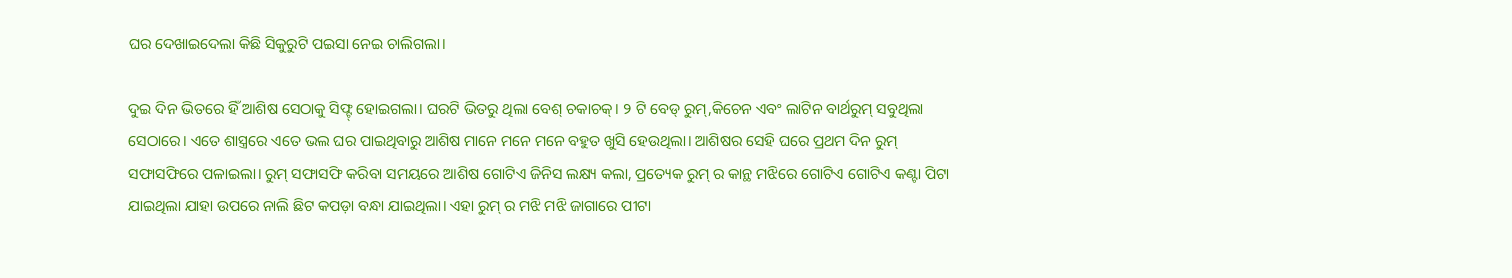ଘର ଦେଖାଇଦେଲା କିଛି ସିକୁରୁଟି ପଇସା ନେଇ ଚାଲିଗଲା।

ଦୁଇ ଦିନ ଭିତରେ ହିଁ ଆଶିଷ ସେଠାକୁ ସିଫ୍ଟ୍ ହୋଇଗଲା। ଘରଟି ଭିତରୁ ଥିଲା ବେଶ୍ ଚକାଚକ୍। ୨ ଟି ବେଡ୍ ରୁମ୍,କିଚେନ ଏବଂ ଲାଟିନ ବାର୍ଥରୁମ୍ ସବୁଥିଲା ସେଠାରେ। ଏତେ ଶାସ୍ତ୍ରରେ ଏତେ ଭଲ ଘର ପାଇଥିବାରୁ ଆଶିଷ ମାନେ ମନେ ମନେ ବହୁତ ଖୁସି ହେଉଥିଲା। ଆଶିଷର ସେହି ଘରେ ପ୍ରଥମ ଦିନ ରୁମ୍ ସଫାସଫିରେ ପଳାଇଲା। ରୁମ୍ ସଫାସଫି କରିବା ସମୟରେ ଆଶିଷ ଗୋଟିଏ ଜିନିସ ଲକ୍ଷ୍ୟ କଲା, ପ୍ରତ୍ୟେକ ରୁମ୍ ର କାନ୍ଥ ମଝିରେ ଗୋଟିଏ ଗୋଟିଏ କଣ୍ଟା ପିଟା ଯାଇଥିଲା ଯାହା ଉପରେ ନାଲି ଛିଟ କପଡ଼ା ବନ୍ଧା ଯାଇଥିଲା। ଏହା ରୁମ୍ ର ମଝି ମଝି ଜାଗାରେ ପୀଟା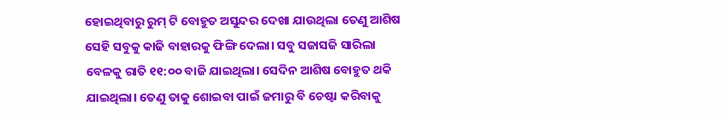ହୋଇଥିବାରୁ ରୁମ୍ ଟି ବୋହୁତ ଅସୁନ୍ଦର ଦେଖା ଯାଉଥିଲା ତେଣୁ ଆଶିଷ ସେହି ସବୁକୁ କାଢି ବାହାରକୁ ଫିଙ୍ଗି ଦେଲା। ସବୁ ସଜାସଜି ସାରିଲା ବେଳକୁ ରାତି ୧୧:୦୦ ବାଜି ଯାଇଥିଲା। ସେଦିନ ଆଶିଷ ବୋହୁତ ଥକି ଯାଇଥିଲା। ତେଣୁ ତାକୁ ଶୋଇବା ପାଇଁ ଜମାରୁ ବି ଚେଷ୍ଟା କରିବାକୁ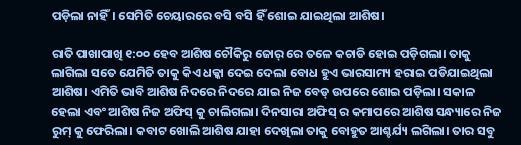ପଡ଼ିଲା ନାହିଁ। ସେମିତି ଚେୟାରରେ ବସି ବସି ହିଁ ଶୋଇ ଯାଇଥିଲା ଆଶିଷ।

ରାତି ପାଖାପାଖି ୧:୦୦ ହେବ ଆଶିଷ ଚୌକିରୁ ଜୋର୍ ରେ ତଳେ କଚାଡି ହୋଇ ପଡ଼ିଗଲା। ତାକୁ ଲାଗିଲା ସତେ ଯେମିତି ତାକୁ କିଏ ଧକ୍କା ଦେଇ ଦେଲା ବୋଧ ହୁଏ ଭାରସାମ୍ୟ ହରାଇ ପଡିଯାଇଥିଲା ଆଶିଷ। ଏମିତି ଭାବି ଆଶିଷ ନିଦରେ ନିଦରେ ଯାଇ ନିଜ ବେଡ୍ ଉପରେ ଶୋଇ ପଡ଼ିଲା। ସକାଳ ହେଲା ଏବଂ ଆଶିଷ ନିଜ ଅଫିସ୍ କୁ ଚାଲିଗଲା। ଦିନସାରା ଅଫିସ୍ ର କମାପରେ ଆଶିଷ ସନ୍ଧ୍ୟାରେ ନିଜ ରୁମ୍ କୁ ଫେରିଲା। କବାଟ ଖୋଲି ଆଶିଷ ଯାହା ଦେଖିଲା ତାକୁ ବୋହୁତ ଆଶ୍ଚର୍ଯ୍ୟ ଲଗିଲା। ତାର ସବୁ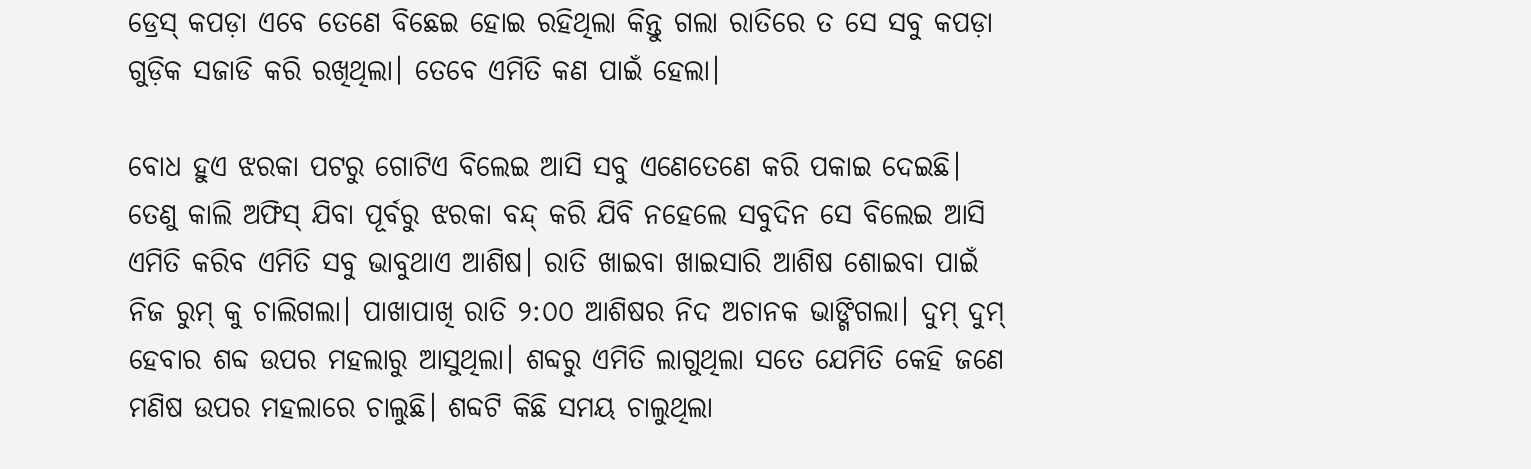ଡ୍ରେସ୍ କପଡ଼ା ଏବେ ତେଣେ ବିଛେଇ ହୋଇ ରହିଥିଲା କିନ୍ତୁ ଗଲା ରାତିରେ ତ ସେ ସବୁ କପଡ଼ା ଗୁଡ଼ିକ ସଜାଡି କରି ରଖିଥିଲା। ତେବେ ଏମିତି କଣ ପାଇଁ ହେଲା।

ବୋଧ ହୁଏ ଝରକା ପଟରୁ ଗୋଟିଏ ବିଲେଇ ଆସି ସବୁ ଏଣେତେଣେ କରି ପକାଇ ଦେଇଛି। ତେଣୁ କାଲି ଅଫିସ୍ ଯିବା ପୂର୍ବରୁ ଝରକା ବନ୍ଦ୍ କରି ଯିବି ନହେଲେ ସବୁଦିନ ସେ ବିଲେଇ ଆସି ଏମିତି କରିବ ଏମିତି ସବୁ ଭାବୁଥାଏ ଆଶିଷ। ରାତି ଖାଇବା ଖାଇସାରି ଆଶିଷ ଶୋଇବା ପାଇଁ ନିଜ ରୁମ୍ କୁ ଚାଲିଗଲା। ପାଖାପାଖି ରାତି ୨:୦୦ ଆଶିଷର ନିଦ ଅଚାନକ ଭାଙ୍ଗିଗଲା। ଦୁମ୍ ଦୁମ୍ ହେବାର ଶବ୍ଦ ଉପର ମହଲାରୁ ଆସୁଥିଲା। ଶବ୍ଦରୁ ଏମିତି ଲାଗୁଥିଲା ସତେ ଯେମିତି କେହି ଜଣେ ମଣିଷ ଉପର ମହଲାରେ ଚାଲୁଛି। ଶବ୍ଦଟି କିଛି ସମୟ ଚାଲୁଥିଲା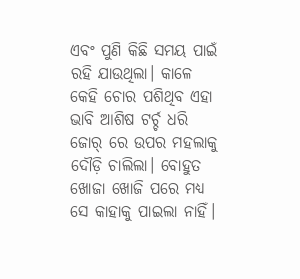ଏବଂ ପୁଣି କିଛି ସମୟ ପାଇଁ ରହି ଯାଉଥିଲା। କାଳେ କେହି ଚୋର ପଶିଥିବ ଏହା ଭାବି ଆଶିଷ ଟର୍ଚ୍ଚ ଧରି ଜୋର୍ ରେ ଉପର ମହଲାକୁ ଦୌଡ଼ି ଚାଲିଲା। ବୋହୁତ ଖୋଜା ଖୋଜି ପରେ ମଧ୍ୟ ସେ କାହାକୁ ପାଇଲା ନାହିଁ।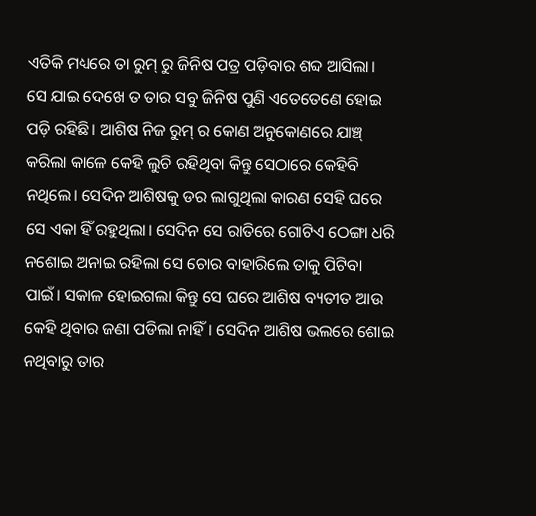ଏତିକି ମଧ୍ୟରେ ତା ରୁମ୍ ରୁ ଜିନିଷ ପତ୍ର ପଡ଼ିବାର ଶବ୍ଦ ଆସିଲା। ସେ ଯାଇ ଦେଖେ ତ ତାର ସବୁ ଜିନିଷ ପୁଣି ଏତେତେଣେ ହୋଇ ପଡ଼ି ରହିଛି। ଆଶିଷ ନିଜ ରୁମ୍ ର କୋଣ ଅନୁକୋଣରେ ଯାଞ୍ଚ୍ କରିଲା କାଳେ କେହି ଲୁଚି ରହିଥିବା କିନ୍ତୁ ସେଠାରେ କେହିବି ନଥିଲେ। ସେଦିନ ଆଶିଷକୁ ଡର ଲାଗୁଥିଲା କାରଣ ସେହି ଘରେ ସେ ଏକା ହିଁ ରହୁଥିଲା। ସେଦିନ ସେ ରାତିରେ ଗୋଟିଏ ଠେଙ୍ଗା ଧରି ନଶୋଇ ଅନାଇ ରହିଲା ସେ ଚୋର ବାହାରିଲେ ତାକୁ ପିଟିବା ପାଇଁ। ସକାଳ ହୋଇଗଲା କିନ୍ତୁ ସେ ଘରେ ଆଶିଷ ବ୍ୟତୀତ ଆଉ କେହି ଥିବାର ଜଣା ପଡିଲା ନାହିଁ। ସେଦିନ ଆଶିଷ ଭଲରେ ଶୋଇ ନଥିବାରୁ ତାର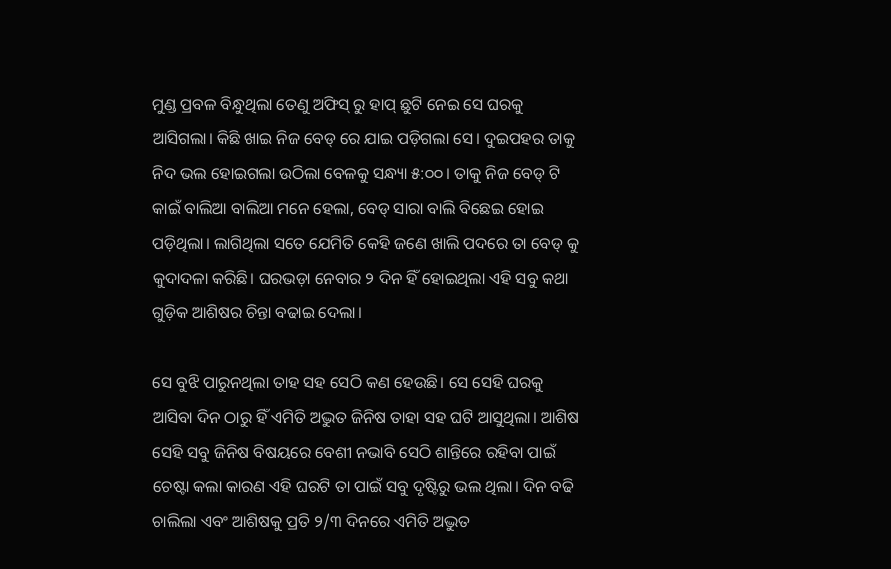ମୁଣ୍ଡ ପ୍ରବଳ ବିନ୍ଧୁଥିଲା ତେଣୁ ଅଫିସ୍ ରୁ ହାପ୍ ଛୁଟି ନେଇ ସେ ଘରକୁ ଆସିଗଲା। କିଛି ଖାଇ ନିଜ ବେଡ୍ ରେ ଯାଇ ପଡ଼ିଗଲା ସେ। ଦୁଇପହର ତାକୁ ନିଦ ଭଲ ହୋଇଗଲା ଉଠିଲା ବେଳକୁ ସନ୍ଧ୍ୟା ୫:୦୦। ତାକୁ ନିଜ ବେଡ୍ ଟି କାଇଁ ବାଲିଆ ବାଲିଆ ମନେ ହେଲା, ବେଡ୍ ସାରା ବାଲି ବିଛେଇ ହୋଇ ପଡ଼ିଥିଲା। ଲାଗିଥିଲା ସତେ ଯେମିତି କେହି ଜଣେ ଖାଲି ପଦରେ ତା ବେଡ୍ କୁ କୁଦାଦଳା କରିଛି। ଘରଭଡ଼ା ନେବାର ୨ ଦିନ ହିଁ ହୋଇଥିଲା ଏହି ସବୁ କଥା ଗୁଡ଼ିକ ଆଶିଷର ଚିନ୍ତା ବଢାଇ ଦେଲା।

ସେ ବୁଝି ପାରୁନଥିଲା ତାହ ସହ ସେଠି କଣ ହେଉଛି। ସେ ସେହି ଘରକୁ ଆସିବା ଦିନ ଠାରୁ ହିଁ ଏମିତି ଅଦ୍ଭୁତ ଜିନିଷ ତାହା ସହ ଘଟି ଆସୁଥିଲା। ଆଶିଷ ସେହି ସବୁ ଜିନିଷ ବିଷୟରେ ବେଶୀ ନଭାବି ସେଠି ଶାନ୍ତିରେ ରହିବା ପାଇଁ ଚେଷ୍ଟା କଲା କାରଣ ଏହି ଘରଟି ତା ପାଇଁ ସବୁ ଦୃଷ୍ଟିରୁ ଭଲ ଥିଲା। ଦିନ ବଢି ଚାଲିଲା ଏବଂ ଆଶିଷକୁ ପ୍ରତି ୨/୩ ଦିନରେ ଏମିତି ଅଦ୍ଭୁତ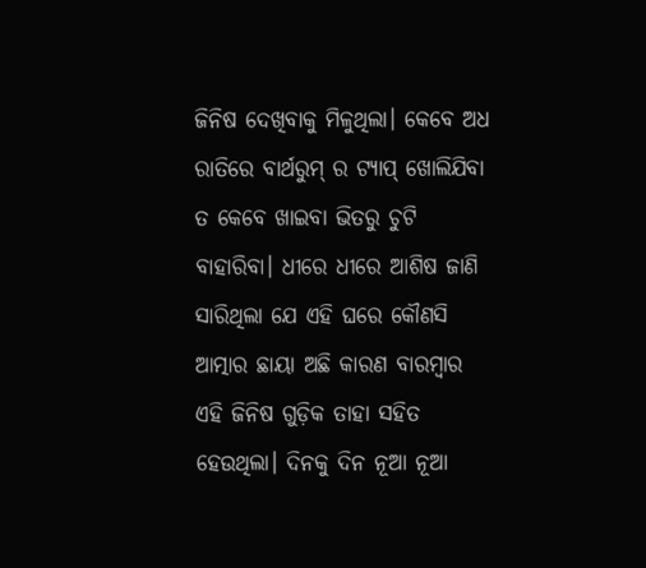ଜିନିଷ ଦେଖିବାକୁ ମିଳୁଥିଲା। କେବେ ଅଧ ରାତିରେ ବାର୍ଥରୁମ୍ ର ଟ୍ୟାପ୍ ଖୋଲିଯିବା ତ କେବେ ଖାଇବା ଭିତରୁ ଚୁଟି ବାହାରିବା। ଧୀରେ ଧୀରେ ଆଶିଷ ଜାଣି ସାରିଥିଲା ଯେ ଏହି ଘରେ କୌଣସି ଆତ୍ମାର ଛାୟା ଅଛି କାରଣ ବାରମ୍ବାର ଏହି ଜିନିଷ ଗୁଡ଼ିକ ତାହା ସହିତ ହେଉଥିଲା। ଦିନକୁ ଦିନ ନୂଆ ନୂଆ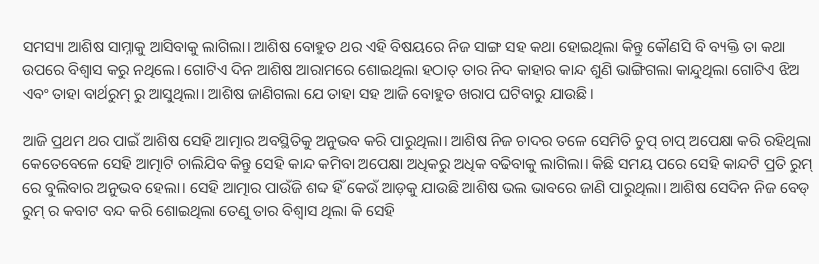ସମସ୍ୟା ଆଶିଷ ସାମ୍ନାକୁ ଆସିବାକୁ ଲାଗିଲା। ଆଶିଷ ବୋହୁତ ଥର ଏହି ବିଷୟରେ ନିଜ ସାଙ୍ଗ ସହ କଥା ହୋଇଥିଲା କିନ୍ତୁ କୌଣସି ବି ବ୍ୟକ୍ତି ତା କଥା ଉପରେ ବିଶ୍ୱାସ କରୁ ନଥିଲେ। ଗୋଟିଏ ଦିନ ଆଶିଷ ଆରାମରେ ଶୋଇଥିଲା ହଠାତ୍ ତାର ନିଦ କାହାର କାନ୍ଦ ଶୁଣି ଭାଙ୍ଗିଗଲା କାନ୍ଦୁଥିଲା ଗୋଟିଏ ଝିଅ ଏବଂ ତାହା ବାର୍ଥରୁମ୍ ରୁ ଆସୁଥିଲା। ଆଶିଷ ଜାଣିଗଲା ଯେ ତାହା ସହ ଆଜି ବୋହୁତ ଖରାପ ଘଟିବାରୁ ଯାଉଛି।

ଆଜି ପ୍ରଥମ ଥର ପାଇଁ ଆଶିଷ ସେହି ଆତ୍ମାର ଅବସ୍ଥିତିକୁ ଅନୁଭବ କରି ପାରୁଥିଲା। ଆଶିଷ ନିଜ ଚାଦର ତଳେ ସେମିତି ଚୁପ୍ ଚାପ୍ ଅପେକ୍ଷା କରି ରହିଥିଲା କେତେବେଳେ ସେହି ଆତ୍ମାଟି ଚାଲିଯିବ କିନ୍ତୁ ସେହି କାନ୍ଦ କମିବା ଅପେକ୍ଷା ଅଧିକରୁ ଅଧିକ ବଢିବାକୁ ଲାଗିଲା। କିଛି ସମୟ ପରେ ସେହି କାନ୍ଦଟି ପ୍ରତି ରୁମ୍ ରେ ବୁଲିବାର ଅନୁଭବ ହେଲା। ସେହି ଆତ୍ମାର ପାଉଁଜି ଶବ୍ଦ ହିଁ କେଉଁ ଆଡ଼କୁ ଯାଉଛି ଆଶିଷ ଭଲ ଭାବରେ ଜାଣି ପାରୁଥିଲା। ଆଶିଷ ସେଦିନ ନିଜ ବେଡ୍ ରୁମ୍ ର କବାଟ ବନ୍ଦ କରି ଶୋଇଥିଲା ତେଣୁ ତାର ବିଶ୍ୱାସ ଥିଲା କି ସେହି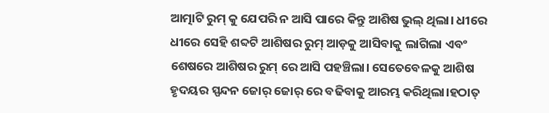ଆତ୍ମାଟି ରୁମ୍ କୁ ଯେପରି ନ ଆସି ପାରେ କିନ୍ତୁ ଆଶିଷ ଭୁଲ୍ ଥିଲା। ଧୀରେ ଧୀରେ ସେହି ଶବ୍ଦଟି ଆଶିଷର ରୁମ୍ ଆଡ଼କୁ ଆସିବାକୁ ଲାଗିଲା ଏବଂ ଶେଷରେ ଆଶିଷର ରୁମ୍ ରେ ଆସି ପହଞ୍ଚିଲା। ସେତେବେଳକୁ ଆଶିଷ ହୃଦୟର ସ୍ପନ୍ଦନ ଜୋର୍ ଜୋର୍ ରେ ବଢିବାକୁ ଆରମ୍ଭ କରିଥିଲା।ହଠାତ୍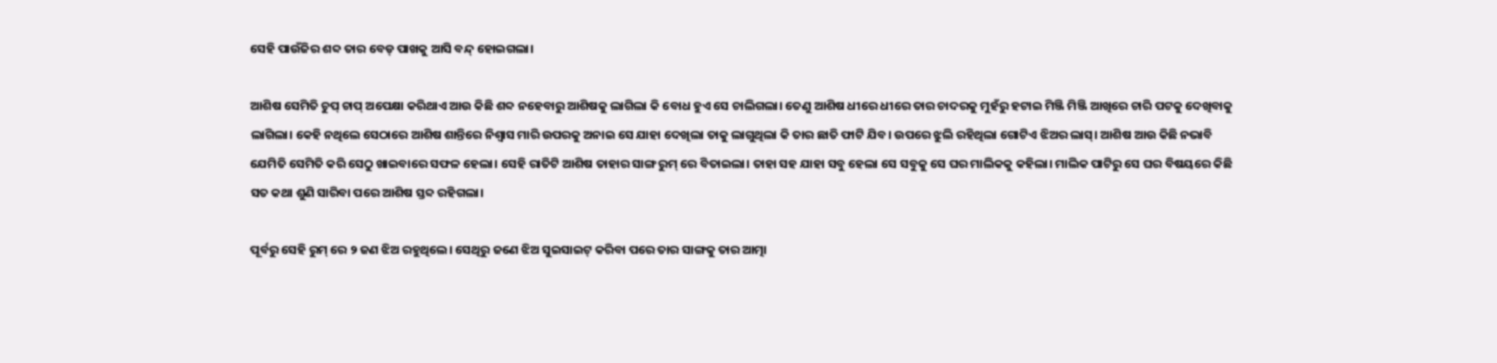ସେହି ପାଉଁଜିର ଶବ୍ଦ ତାର ବେଡ୍ ପାଖକୁ ଆସି ବନ୍ଦ୍ ହୋଇଗଲା।

ଆଶିଷ ସେମିତି ଚୁପ୍ ଚାପ୍ ଅପେକ୍ଷା କରିଥାଏ ଆଉ କିଛି ଶବ୍ଦ ନହେବାରୁ ଆଶିଷକୁ ଲାଗିଲା କି ବୋଧ ହୁଏ ସେ ଚାଲିଗଲା। ତେଣୁ ଆଶିଷ ଧୀରେ ଧୀରେ ତାର ଚାଦରକୁ ମୁହଁରୁ ହଟାଇ ମିଞ୍ଜି ମିଞ୍ଜି ଆଖିରେ ଚାରି ପଟକୁ ଦେଖିବାକୁ ଲାଗିଲା। କେହି ନଥିଲେ ସେଠାରେ ଆଶିଷ ଶାନ୍ତିରେ ନିଶ୍ୱାସ ମାରି ଉପରକୁ ଅନାଇ ସେ ଯାହା ଦେଖିଲା ତାକୁ ଲାଗୁଥିଲା କି ତାର ଛାତି ଫାଟି ଯିବ। ଉପରେ ଝୁଲି ରହିଥିଲା ଗୋଟିଏ ଝିଅର ଲାସ୍। ଆଶିଷ ଆଉ କିଛି ନଭାବି ଯେମିତି ସେମିତି କରି ସେଠୁ ଖାଇବାରେ ସଫଳ ହେଲା। ସେହି ରାତିଟି ଆଶିଷ ତାହାର ସାଙ୍ଗ ରୁମ୍ ରେ ବିତାଇଲା। ତାହା ସହ ଯାହା ସବୁ ହେଲା ସେ ସବୁକୁ ସେ ଘର ମାଲିକକୁ କହିଲା। ମାଲିକ ପାଟିରୁ ସେ ଘର ବିଷୟରେ କିଛି ସତ କଥା ଶୁଣି ସାରିବା ପରେ ଆଶିଷ ସ୍ତବ୍ଦ ରହିଗଲା।

ପୂର୍ବରୁ ସେହି ରୁମ୍ ରେ ୨ ଜଣ ଝିଅ ରହୁଥିଲେ। ସେଥିରୁ ଜଣେ ଝିଅ ସୁଇସାଇଟ୍ କରିବା ପରେ ତାର ସାଙ୍ଗକୁ ତାର ଆତ୍ମା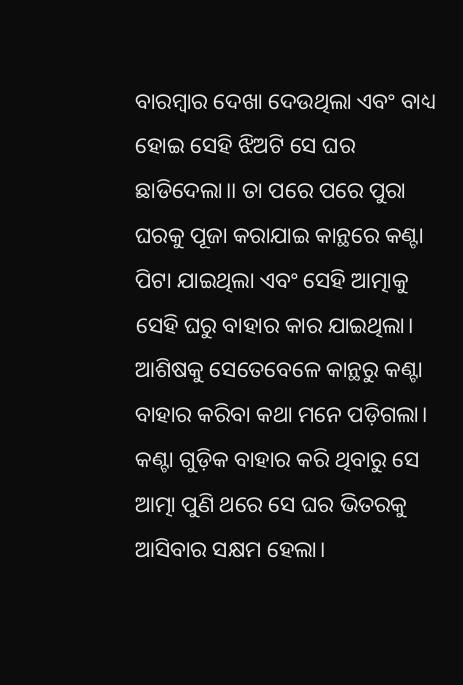ବାରମ୍ବାର ଦେଖା ଦେଉଥିଲା ଏବଂ ବାଧ୍ୟ ହୋଇ ସେହି ଝିଅଟି ସେ ଘର ଛାଡିଦେଲା।। ତା ପରେ ପରେ ପୁରା ଘରକୁ ପୂଜା କରାଯାଇ କାନ୍ଥରେ କଣ୍ଟା ପିଟା ଯାଇଥିଲା ଏବଂ ସେହି ଆତ୍ମାକୁ ସେହି ଘରୁ ବାହାର କାର ଯାଇଥିଲା। ଆଶିଷକୁ ସେତେବେଳେ କାନ୍ଥରୁ କଣ୍ଟା ବାହାର କରିବା କଥା ମନେ ପଡ଼ିଗଲା। କଣ୍ଟା ଗୁଡ଼ିକ ବାହାର କରି ଥିବାରୁ ସେ ଆତ୍ମା ପୁଣି ଥରେ ସେ ଘର ଭିତରକୁ ଆସିବାର ସକ୍ଷମ ହେଲା।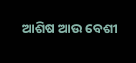ଆଶିଷ ଆଉ ବେଶୀ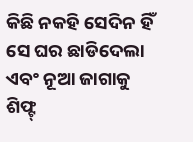କିଛି ନକହି ସେଦିନ ହିଁ ସେ ଘର ଛାଡିଦେଲା ଏବଂ ନୂଆ ଜାଗାକୁ ଶିଫ୍ଟ୍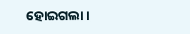ହୋଇଗଲା।